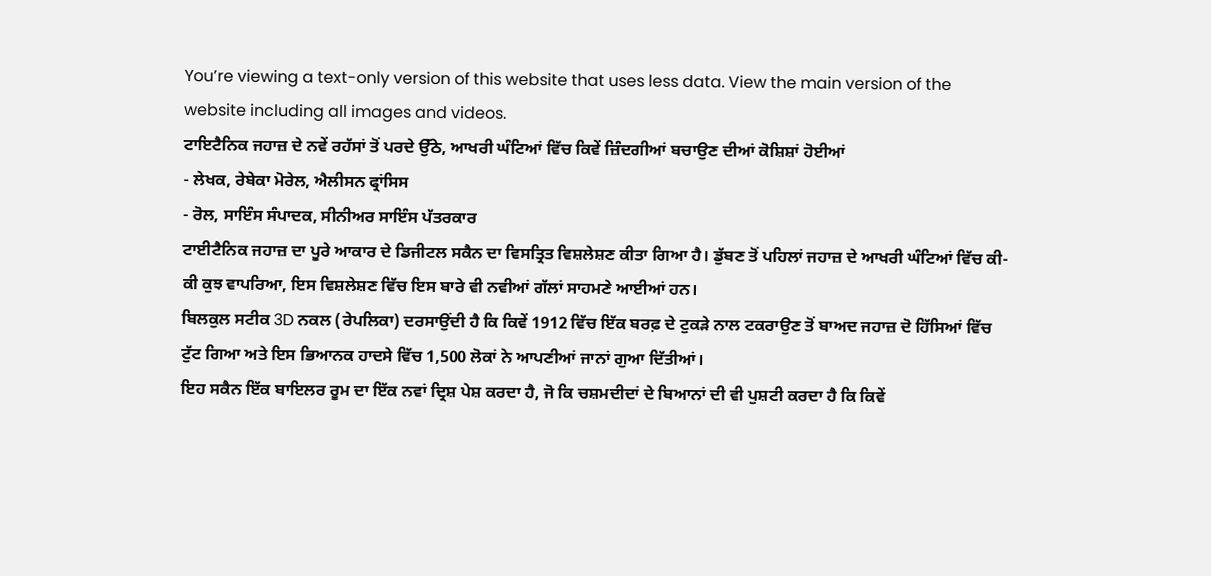You’re viewing a text-only version of this website that uses less data. View the main version of the website including all images and videos.
ਟਾਇਟੈਨਿਕ ਜਹਾਜ਼ ਦੇ ਨਵੇਂ ਰਹੱਸਾਂ ਤੋਂ ਪਰਦੇ ਉੱਠੇ, ਆਖਰੀ ਘੰਟਿਆਂ ਵਿੱਚ ਕਿਵੇਂ ਜ਼ਿੰਦਗੀਆਂ ਬਚਾਉਣ ਦੀਆਂ ਕੋਸ਼ਿਸ਼ਾਂ ਹੋਈਆਂ
- ਲੇਖਕ, ਰੇਬੇਕਾ ਮੋਰੇਲ, ਐਲੀਸਨ ਫ੍ਰਾਂਸਿਸ
- ਰੋਲ, ਸਾਇੰਸ ਸੰਪਾਦਕ, ਸੀਨੀਅਰ ਸਾਇੰਸ ਪੱਤਰਕਾਰ
ਟਾਈਟੈਨਿਕ ਜਹਾਜ਼ ਦਾ ਪੂਰੇ ਆਕਾਰ ਦੇ ਡਿਜੀਟਲ ਸਕੈਨ ਦਾ ਵਿਸਤ੍ਰਿਤ ਵਿਸ਼ਲੇਸ਼ਣ ਕੀਤਾ ਗਿਆ ਹੈ। ਡੁੱਬਣ ਤੋਂ ਪਹਿਲਾਂ ਜਹਾਜ਼ ਦੇ ਆਖਰੀ ਘੰਟਿਆਂ ਵਿੱਚ ਕੀ-ਕੀ ਕੁਝ ਵਾਪਰਿਆ, ਇਸ ਵਿਸ਼ਲੇਸ਼ਣ ਵਿੱਚ ਇਸ ਬਾਰੇ ਵੀ ਨਵੀਆਂ ਗੱਲਾਂ ਸਾਹਮਣੇ ਆਈਆਂ ਹਨ।
ਬਿਲਕੁਲ ਸਟੀਕ 3D ਨਕਲ (ਰੇਪਲਿਕਾ) ਦਰਸਾਉਂਦੀ ਹੈ ਕਿ ਕਿਵੇਂ 1912 ਵਿੱਚ ਇੱਕ ਬਰਫ਼ ਦੇ ਟੁਕੜੇ ਨਾਲ ਟਕਰਾਉਣ ਤੋਂ ਬਾਅਦ ਜਹਾਜ਼ ਦੋ ਹਿੱਸਿਆਂ ਵਿੱਚ ਟੁੱਟ ਗਿਆ ਅਤੇ ਇਸ ਭਿਆਨਕ ਹਾਦਸੇ ਵਿੱਚ 1,500 ਲੋਕਾਂ ਨੇ ਆਪਣੀਆਂ ਜਾਨਾਂ ਗੁਆ ਦਿੱਤੀਆਂ।
ਇਹ ਸਕੈਨ ਇੱਕ ਬਾਇਲਰ ਰੂਮ ਦਾ ਇੱਕ ਨਵਾਂ ਦ੍ਰਿਸ਼ ਪੇਸ਼ ਕਰਦਾ ਹੈ, ਜੋ ਕਿ ਚਸ਼ਮਦੀਦਾਂ ਦੇ ਬਿਆਨਾਂ ਦੀ ਵੀ ਪੁਸ਼ਟੀ ਕਰਦਾ ਹੈ ਕਿ ਕਿਵੇਂ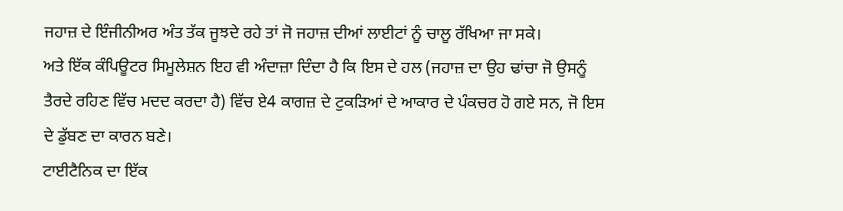ਜਹਾਜ਼ ਦੇ ਇੰਜੀਨੀਅਰ ਅੰਤ ਤੱਕ ਜੂਝਦੇ ਰਹੇ ਤਾਂ ਜੋ ਜਹਾਜ਼ ਦੀਆਂ ਲਾਈਟਾਂ ਨੂੰ ਚਾਲੂ ਰੱਖਿਆ ਜਾ ਸਕੇ।
ਅਤੇ ਇੱਕ ਕੰਪਿਊਟਰ ਸਿਮੂਲੇਸ਼ਨ ਇਹ ਵੀ ਅੰਦਾਜ਼ਾ ਦਿੰਦਾ ਹੈ ਕਿ ਇਸ ਦੇ ਹਲ (ਜਹਾਜ਼ ਦਾ ਉਹ ਢਾਂਚਾ ਜੋ ਉਸਨੂੰ ਤੈਰਦੇ ਰਹਿਣ ਵਿੱਚ ਮਦਦ ਕਰਦਾ ਹੈ) ਵਿੱਚ ਏ4 ਕਾਗਜ਼ ਦੇ ਟੁਕੜਿਆਂ ਦੇ ਆਕਾਰ ਦੇ ਪੰਕਚਰ ਹੋ ਗਏ ਸਨ, ਜੋ ਇਸ ਦੇ ਡੁੱਬਣ ਦਾ ਕਾਰਨ ਬਣੇ।
ਟਾਈਟੈਨਿਕ ਦਾ ਇੱਕ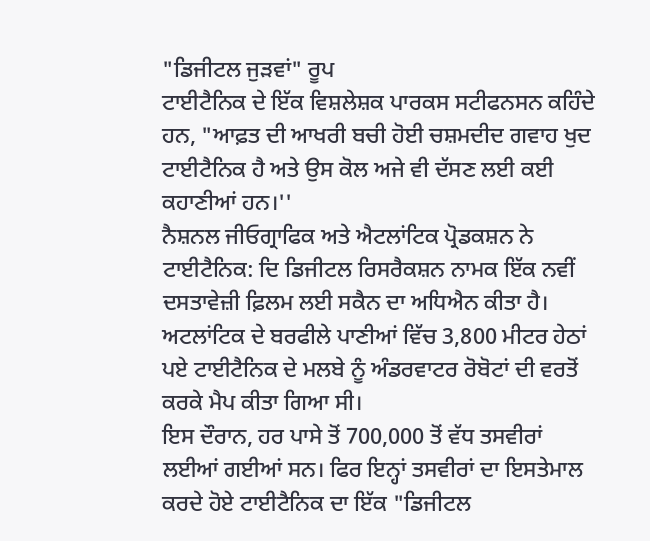"ਡਿਜੀਟਲ ਜੁੜਵਾਂ" ਰੂਪ
ਟਾਈਟੈਨਿਕ ਦੇ ਇੱਕ ਵਿਸ਼ਲੇਸ਼ਕ ਪਾਰਕਸ ਸਟੀਫਨਸਨ ਕਹਿੰਦੇ ਹਨ, "ਆਫ਼ਤ ਦੀ ਆਖਰੀ ਬਚੀ ਹੋਈ ਚਸ਼ਮਦੀਦ ਗਵਾਹ ਖੁਦ ਟਾਈਟੈਨਿਕ ਹੈ ਅਤੇ ਉਸ ਕੋਲ ਅਜੇ ਵੀ ਦੱਸਣ ਲਈ ਕਈ ਕਹਾਣੀਆਂ ਹਨ।''
ਨੈਸ਼ਨਲ ਜੀਓਗ੍ਰਾਫਿਕ ਅਤੇ ਐਟਲਾਂਟਿਕ ਪ੍ਰੋਡਕਸ਼ਨ ਨੇ ਟਾਈਟੈਨਿਕ: ਦਿ ਡਿਜੀਟਲ ਰਿਸਰੈਕਸ਼ਨ ਨਾਮਕ ਇੱਕ ਨਵੀਂ ਦਸਤਾਵੇਜ਼ੀ ਫ਼ਿਲਮ ਲਈ ਸਕੈਨ ਦਾ ਅਧਿਐਨ ਕੀਤਾ ਹੈ।
ਅਟਲਾਂਟਿਕ ਦੇ ਬਰਫੀਲੇ ਪਾਣੀਆਂ ਵਿੱਚ 3,800 ਮੀਟਰ ਹੇਠਾਂ ਪਏ ਟਾਈਟੈਨਿਕ ਦੇ ਮਲਬੇ ਨੂੰ ਅੰਡਰਵਾਟਰ ਰੋਬੋਟਾਂ ਦੀ ਵਰਤੋਂ ਕਰਕੇ ਮੈਪ ਕੀਤਾ ਗਿਆ ਸੀ।
ਇਸ ਦੌਰਾਨ, ਹਰ ਪਾਸੇ ਤੋਂ 700,000 ਤੋਂ ਵੱਧ ਤਸਵੀਰਾਂ ਲਈਆਂ ਗਈਆਂ ਸਨ। ਫਿਰ ਇਨ੍ਹਾਂ ਤਸਵੀਰਾਂ ਦਾ ਇਸਤੇਮਾਲ ਕਰਦੇ ਹੋਏ ਟਾਈਟੈਨਿਕ ਦਾ ਇੱਕ "ਡਿਜੀਟਲ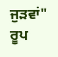ਜੁੜਵਾਂ" ਰੂਪ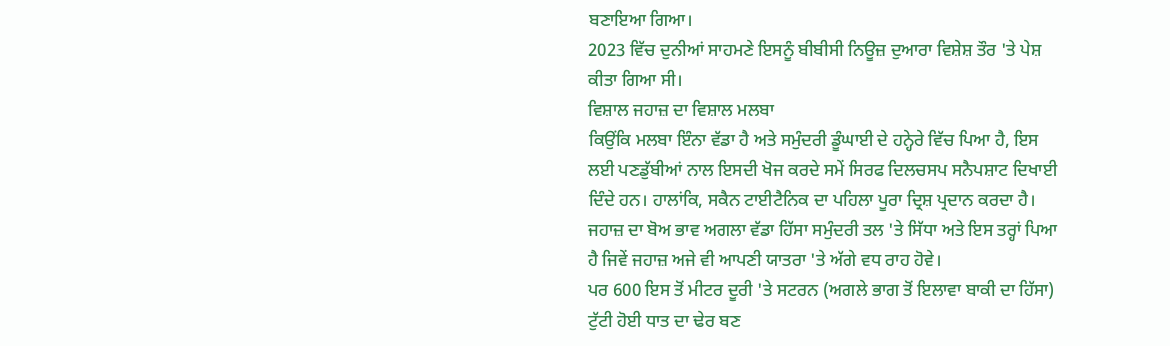ਬਣਾਇਆ ਗਿਆ।
2023 ਵਿੱਚ ਦੁਨੀਆਂ ਸਾਹਮਣੇ ਇਸਨੂੰ ਬੀਬੀਸੀ ਨਿਊਜ਼ ਦੁਆਰਾ ਵਿਸ਼ੇਸ਼ ਤੌਰ 'ਤੇ ਪੇਸ਼ ਕੀਤਾ ਗਿਆ ਸੀ।
ਵਿਸ਼ਾਲ ਜਹਾਜ਼ ਦਾ ਵਿਸ਼ਾਲ ਮਲਬਾ
ਕਿਉਂਕਿ ਮਲਬਾ ਇੰਨਾ ਵੱਡਾ ਹੈ ਅਤੇ ਸਮੁੰਦਰੀ ਡੂੰਘਾਈ ਦੇ ਹਨ੍ਹੇਰੇ ਵਿੱਚ ਪਿਆ ਹੈ, ਇਸ ਲਈ ਪਣਡੁੱਬੀਆਂ ਨਾਲ ਇਸਦੀ ਖੋਜ ਕਰਦੇ ਸਮੇਂ ਸਿਰਫ ਦਿਲਚਸਪ ਸਨੈਪਸ਼ਾਟ ਦਿਖਾਈ ਦਿੰਦੇ ਹਨ। ਹਾਲਾਂਕਿ, ਸਕੈਨ ਟਾਈਟੈਨਿਕ ਦਾ ਪਹਿਲਾ ਪੂਰਾ ਦ੍ਰਿਸ਼ ਪ੍ਰਦਾਨ ਕਰਦਾ ਹੈ।
ਜਹਾਜ਼ ਦਾ ਬੋਅ ਭਾਵ ਅਗਲਾ ਵੱਡਾ ਹਿੱਸਾ ਸਮੁੰਦਰੀ ਤਲ 'ਤੇ ਸਿੱਧਾ ਅਤੇ ਇਸ ਤਰ੍ਹਾਂ ਪਿਆ ਹੈ ਜਿਵੇਂ ਜਹਾਜ਼ ਅਜੇ ਵੀ ਆਪਣੀ ਯਾਤਰਾ 'ਤੇ ਅੱਗੇ ਵਧ ਰਾਹ ਹੋਵੇ।
ਪਰ 600 ਇਸ ਤੋਂ ਮੀਟਰ ਦੂਰੀ 'ਤੇ ਸਟਰਨ (ਅਗਲੇ ਭਾਗ ਤੋਂ ਇਲਾਵਾ ਬਾਕੀ ਦਾ ਹਿੱਸਾ) ਟੁੱਟੀ ਹੋਈ ਧਾਤ ਦਾ ਢੇਰ ਬਣ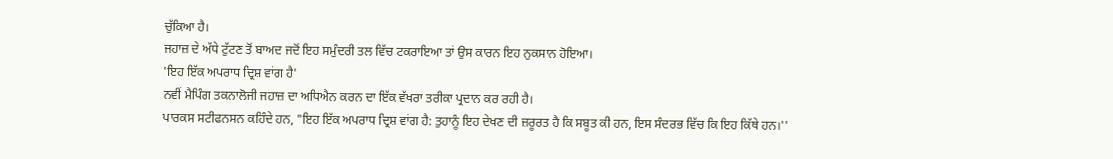ਚੁੱਕਿਆ ਹੈ।
ਜਹਾਜ਼ ਦੇ ਅੱਧੇ ਟੁੱਟਣ ਤੋਂ ਬਾਅਦ ਜਦੋਂ ਇਹ ਸਮੁੰਦਰੀ ਤਲ ਵਿੱਚ ਟਕਰਾਇਆ ਤਾਂ ਉਸ ਕਾਰਨ ਇਹ ਨੁਕਸਾਨ ਹੋਇਆ।
'ਇਹ ਇੱਕ ਅਪਰਾਧ ਦ੍ਰਿਸ਼ ਵਾਂਗ ਹੈ'
ਨਵੀਂ ਮੈਪਿੰਗ ਤਕਨਾਲੋਜੀ ਜਹਾਜ਼ ਦਾ ਅਧਿਐਨ ਕਰਨ ਦਾ ਇੱਕ ਵੱਖਰਾ ਤਰੀਕਾ ਪ੍ਰਦਾਨ ਕਰ ਰਹੀ ਹੈ।
ਪਾਰਕਸ ਸਟੀਫਨਸਨ ਕਹਿੰਦੇ ਹਨ, "ਇਹ ਇੱਕ ਅਪਰਾਧ ਦ੍ਰਿਸ਼ ਵਾਂਗ ਹੈ: ਤੁਹਾਨੂੰ ਇਹ ਦੇਖਣ ਦੀ ਜ਼ਰੂਰਤ ਹੈ ਕਿ ਸਬੂਤ ਕੀ ਹਨ, ਇਸ ਸੰਦਰਭ ਵਿੱਚ ਕਿ ਇਹ ਕਿੱਥੇ ਹਨ।''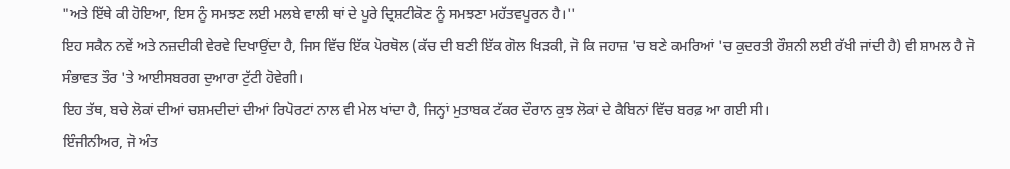"ਅਤੇ ਇੱਥੇ ਕੀ ਹੋਇਆ, ਇਸ ਨੂੰ ਸਮਝਣ ਲਈ ਮਲਬੇ ਵਾਲੀ ਥਾਂ ਦੇ ਪੂਰੇ ਦ੍ਰਿਸ਼ਟੀਕੋਣ ਨੂੰ ਸਮਝਣਾ ਮਹੱਤਵਪੂਰਨ ਹੈ।''
ਇਹ ਸਕੈਨ ਨਵੇਂ ਅਤੇ ਨਜ਼ਦੀਕੀ ਵੇਰਵੇ ਦਿਖਾਉਂਦਾ ਹੈ, ਜਿਸ ਵਿੱਚ ਇੱਕ ਪੋਰਥੋਲ (ਕੱਚ ਦੀ ਬਣੀ ਇੱਕ ਗੋਲ ਖਿੜਕੀ, ਜੋ ਕਿ ਜਹਾਜ਼ 'ਚ ਬਣੇ ਕਮਰਿਆਂ 'ਚ ਕੁਦਰਤੀ ਰੌਸ਼ਨੀ ਲਈ ਰੱਖੀ ਜਾਂਦੀ ਹੈ) ਵੀ ਸ਼ਾਮਲ ਹੈ ਜੋ ਸੰਭਾਵਤ ਤੌਰ 'ਤੇ ਆਈਸਬਰਗ ਦੁਆਰਾ ਟੁੱਟੀ ਹੋਵੇਗੀ।
ਇਹ ਤੱਥ, ਬਚੇ ਲੋਕਾਂ ਦੀਆਂ ਚਸ਼ਮਦੀਦਾਂ ਦੀਆਂ ਰਿਪੋਰਟਾਂ ਨਾਲ ਵੀ ਮੇਲ ਖਾਂਦਾ ਹੈ, ਜਿਨ੍ਹਾਂ ਮੁਤਾਬਕ ਟੱਕਰ ਦੌਰਾਨ ਕੁਝ ਲੋਕਾਂ ਦੇ ਕੈਬਿਨਾਂ ਵਿੱਚ ਬਰਫ਼ ਆ ਗਈ ਸੀ।
ਇੰਜੀਨੀਅਰ, ਜੋ ਅੰਤ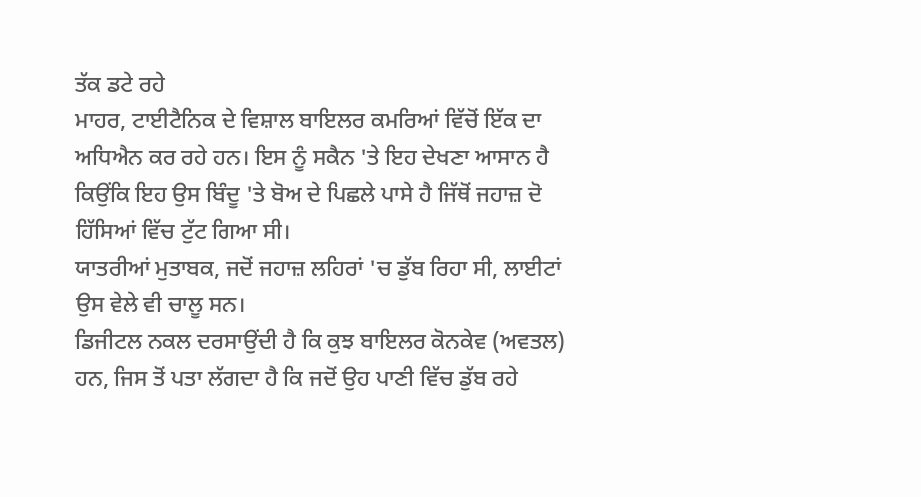ਤੱਕ ਡਟੇ ਰਹੇ
ਮਾਹਰ, ਟਾਈਟੈਨਿਕ ਦੇ ਵਿਸ਼ਾਲ ਬਾਇਲਰ ਕਮਰਿਆਂ ਵਿੱਚੋਂ ਇੱਕ ਦਾ ਅਧਿਐਨ ਕਰ ਰਹੇ ਹਨ। ਇਸ ਨੂੰ ਸਕੈਨ 'ਤੇ ਇਹ ਦੇਖਣਾ ਆਸਾਨ ਹੈ ਕਿਉਂਕਿ ਇਹ ਉਸ ਬਿੰਦੂ 'ਤੇ ਬੋਅ ਦੇ ਪਿਛਲੇ ਪਾਸੇ ਹੈ ਜਿੱਥੋਂ ਜਹਾਜ਼ ਦੋ ਹਿੱਸਿਆਂ ਵਿੱਚ ਟੁੱਟ ਗਿਆ ਸੀ।
ਯਾਤਰੀਆਂ ਮੁਤਾਬਕ, ਜਦੋਂ ਜਹਾਜ਼ ਲਹਿਰਾਂ 'ਚ ਡੁੱਬ ਰਿਹਾ ਸੀ, ਲਾਈਟਾਂ ਉਸ ਵੇਲੇ ਵੀ ਚਾਲੂ ਸਨ।
ਡਿਜੀਟਲ ਨਕਲ ਦਰਸਾਉਂਦੀ ਹੈ ਕਿ ਕੁਝ ਬਾਇਲਰ ਕੋਨਕੇਵ (ਅਵਤਲ) ਹਨ, ਜਿਸ ਤੋਂ ਪਤਾ ਲੱਗਦਾ ਹੈ ਕਿ ਜਦੋਂ ਉਹ ਪਾਣੀ ਵਿੱਚ ਡੁੱਬ ਰਹੇ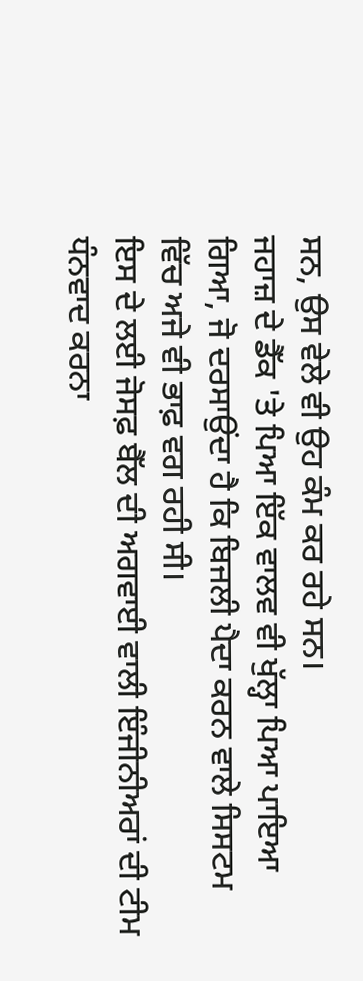ਸਨ, ਉਸ ਵੇਲੇ ਵੀ ਉਹ ਕੰਮ ਕਰ ਰਹੇ ਸਨ।
ਜਹਾਜ਼ ਦੇ ਡੈੱਕ 'ਤੇ ਪਿਆ ਇੱਕ ਵਾਲਵ ਵੀ ਖੁੱਲ੍ਹਾ ਪਿਆ ਪਾਇਆ ਗਿਆ, ਜੋ ਦਰਸਾਉਂਦਾ ਹੈ ਕਿ ਬਿਜਲੀ ਪੈਦਾ ਕਰਨ ਵਾਲੇ ਸਿਸਟਮ ਵਿੱਚ ਅਜੇ ਵੀ ਭਾਫ਼ ਵਗ ਰਹੀ ਸੀ।
ਇਸ ਦੇ ਲਈ ਜੋਸਫ਼ ਬੈੱਲ ਦੀ ਅਗਵਾਈ ਵਾਲੀ ਇੰਜੀਨੀਅਰਾਂ ਦੀ ਟੀਮ ਧੰਨਵਾਦ ਕਰਨਾ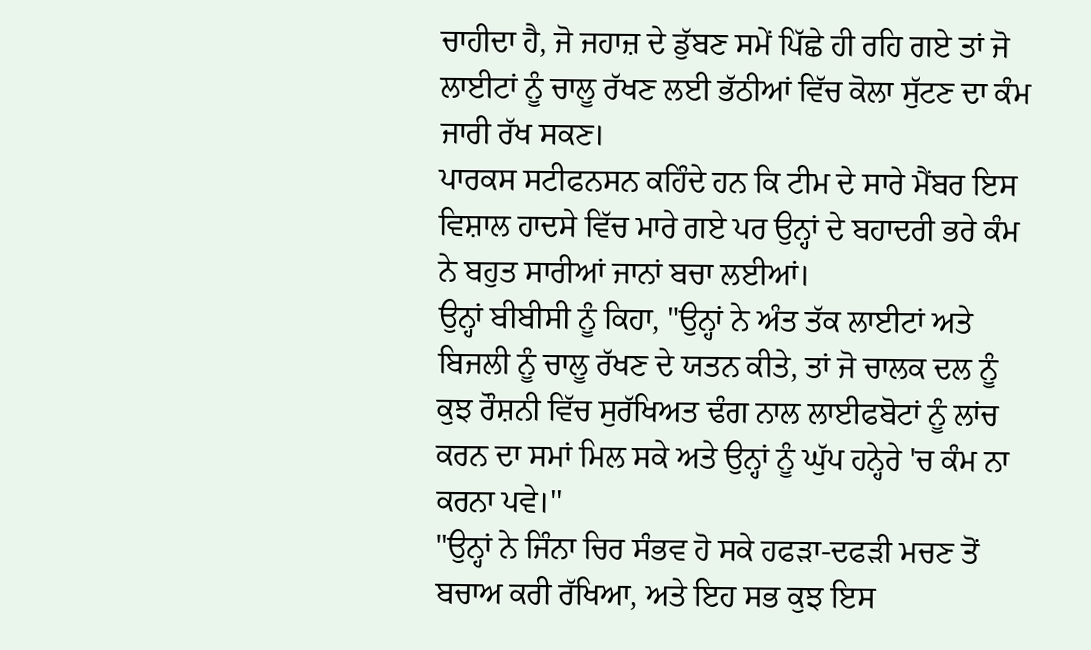ਚਾਹੀਦਾ ਹੈ, ਜੋ ਜਹਾਜ਼ ਦੇ ਡੁੱਬਣ ਸਮੇਂ ਪਿੱਛੇ ਹੀ ਰਹਿ ਗਏ ਤਾਂ ਜੋ ਲਾਈਟਾਂ ਨੂੰ ਚਾਲੂ ਰੱਖਣ ਲਈ ਭੱਠੀਆਂ ਵਿੱਚ ਕੋਲਾ ਸੁੱਟਣ ਦਾ ਕੰਮ ਜਾਰੀ ਰੱਖ ਸਕਣ।
ਪਾਰਕਸ ਸਟੀਫਨਸਨ ਕਹਿੰਦੇ ਹਨ ਕਿ ਟੀਮ ਦੇ ਸਾਰੇ ਮੈਂਬਰ ਇਸ ਵਿਸ਼ਾਲ ਹਾਦਸੇ ਵਿੱਚ ਮਾਰੇ ਗਏ ਪਰ ਉਨ੍ਹਾਂ ਦੇ ਬਹਾਦਰੀ ਭਰੇ ਕੰਮ ਨੇ ਬਹੁਤ ਸਾਰੀਆਂ ਜਾਨਾਂ ਬਚਾ ਲਈਆਂ।
ਉਨ੍ਹਾਂ ਬੀਬੀਸੀ ਨੂੰ ਕਿਹਾ, "ਉਨ੍ਹਾਂ ਨੇ ਅੰਤ ਤੱਕ ਲਾਈਟਾਂ ਅਤੇ ਬਿਜਲੀ ਨੂੰ ਚਾਲੂ ਰੱਖਣ ਦੇ ਯਤਨ ਕੀਤੇ, ਤਾਂ ਜੋ ਚਾਲਕ ਦਲ ਨੂੰ ਕੁਝ ਰੌਸ਼ਨੀ ਵਿੱਚ ਸੁਰੱਖਿਅਤ ਢੰਗ ਨਾਲ ਲਾਈਫਬੋਟਾਂ ਨੂੰ ਲਾਂਚ ਕਰਨ ਦਾ ਸਮਾਂ ਮਿਲ ਸਕੇ ਅਤੇ ਉਨ੍ਹਾਂ ਨੂੰ ਘੁੱਪ ਹਨ੍ਹੇਰੇ 'ਚ ਕੰਮ ਨਾ ਕਰਨਾ ਪਵੇ।''
"ਉਨ੍ਹਾਂ ਨੇ ਜਿੰਨਾ ਚਿਰ ਸੰਭਵ ਹੋ ਸਕੇ ਹਫੜਾ-ਦਫੜੀ ਮਚਣ ਤੋਂ ਬਚਾਅ ਕਰੀ ਰੱਖਿਆ, ਅਤੇ ਇਹ ਸਭ ਕੁਝ ਇਸ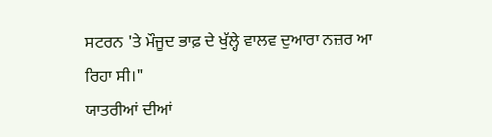ਸਟਰਨ 'ਤੇ ਮੌਜੂਦ ਭਾਫ਼ ਦੇ ਖੁੱਲ੍ਹੇ ਵਾਲਵ ਦੁਆਰਾ ਨਜ਼ਰ ਆ ਰਿਹਾ ਸੀ।"
ਯਾਤਰੀਆਂ ਦੀਆਂ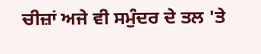ਚੀਜ਼ਾਂ ਅਜੇ ਵੀ ਸਮੁੰਦਰ ਦੇ ਤਲ 'ਤੇ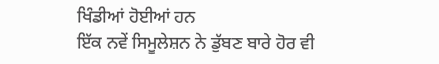ਖਿੰਡੀਆਂ ਹੋਈਆਂ ਹਨ
ਇੱਕ ਨਵੇਂ ਸਿਮੂਲੇਸ਼ਨ ਨੇ ਡੁੱਬਣ ਬਾਰੇ ਹੋਰ ਵੀ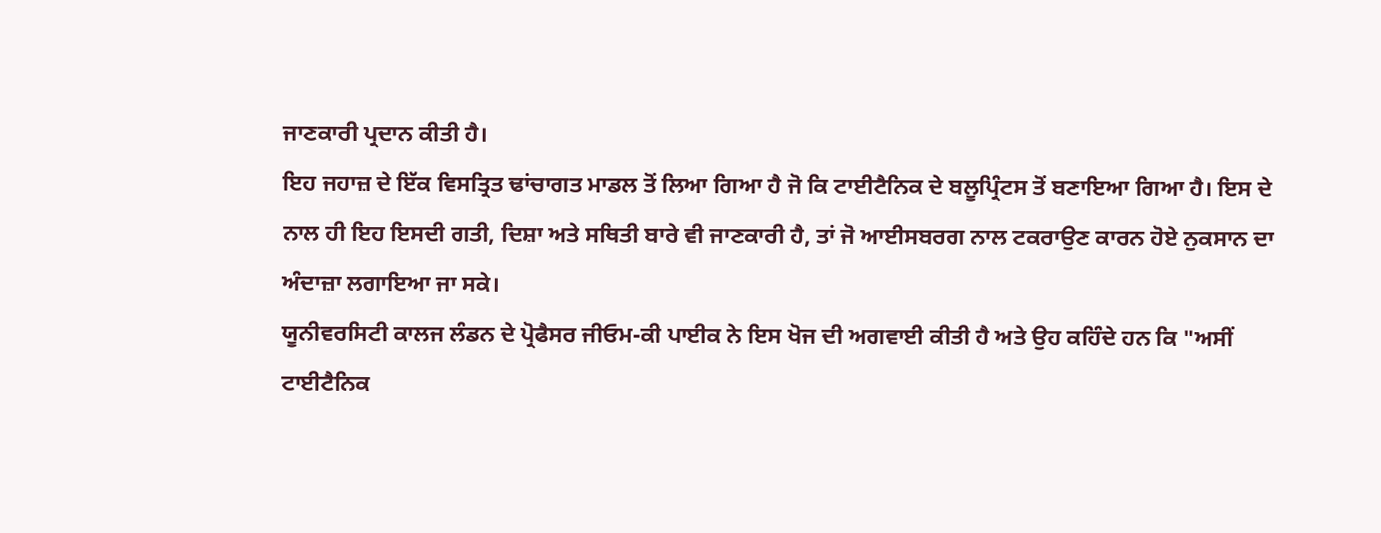ਜਾਣਕਾਰੀ ਪ੍ਰਦਾਨ ਕੀਤੀ ਹੈ।
ਇਹ ਜਹਾਜ਼ ਦੇ ਇੱਕ ਵਿਸਤ੍ਰਿਤ ਢਾਂਚਾਗਤ ਮਾਡਲ ਤੋਂ ਲਿਆ ਗਿਆ ਹੈ ਜੋ ਕਿ ਟਾਈਟੈਨਿਕ ਦੇ ਬਲੂਪ੍ਰਿੰਟਸ ਤੋਂ ਬਣਾਇਆ ਗਿਆ ਹੈ। ਇਸ ਦੇ ਨਾਲ ਹੀ ਇਹ ਇਸਦੀ ਗਤੀ, ਦਿਸ਼ਾ ਅਤੇ ਸਥਿਤੀ ਬਾਰੇ ਵੀ ਜਾਣਕਾਰੀ ਹੈ, ਤਾਂ ਜੋ ਆਈਸਬਰਗ ਨਾਲ ਟਕਰਾਉਣ ਕਾਰਨ ਹੋਏ ਨੁਕਸਾਨ ਦਾ ਅੰਦਾਜ਼ਾ ਲਗਾਇਆ ਜਾ ਸਕੇ।
ਯੂਨੀਵਰਸਿਟੀ ਕਾਲਜ ਲੰਡਨ ਦੇ ਪ੍ਰੋਫੈਸਰ ਜੀਓਮ-ਕੀ ਪਾਈਕ ਨੇ ਇਸ ਖੋਜ ਦੀ ਅਗਵਾਈ ਕੀਤੀ ਹੈ ਅਤੇ ਉਹ ਕਹਿੰਦੇ ਹਨ ਕਿ "ਅਸੀਂ ਟਾਈਟੈਨਿਕ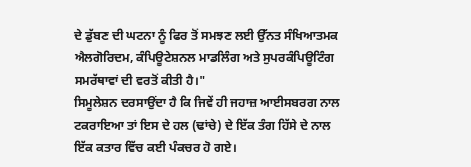ਦੇ ਡੁੱਬਣ ਦੀ ਘਟਨਾ ਨੂੰ ਫਿਰ ਤੋਂ ਸਮਝਣ ਲਈ ਉੱਨਤ ਸੰਖਿਆਤਮਕ ਐਲਗੋਰਿਦਮ, ਕੰਪਿਊਟੇਸ਼ਨਲ ਮਾਡਲਿੰਗ ਅਤੇ ਸੁਪਰਕੰਪਿਊਟਿੰਗ ਸਮਰੱਥਾਵਾਂ ਦੀ ਵਰਤੋਂ ਕੀਤੀ ਹੈ।"
ਸਿਮੂਲੇਸ਼ਨ ਦਰਸਾਉਂਦਾ ਹੈ ਕਿ ਜਿਵੇਂ ਹੀ ਜਹਾਜ਼ ਆਈਸਬਰਗ ਨਾਲ ਟਕਰਾਇਆ ਤਾਂ ਇਸ ਦੇ ਹਲ (ਢਾਂਚੇ) ਦੇ ਇੱਕ ਤੰਗ ਹਿੱਸੇ ਦੇ ਨਾਲ ਇੱਕ ਕਤਾਰ ਵਿੱਚ ਕਈ ਪੰਕਚਰ ਹੋ ਗਏ।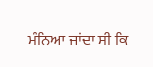ਮੰਨਿਆ ਜਾਂਦਾ ਸੀ ਕਿ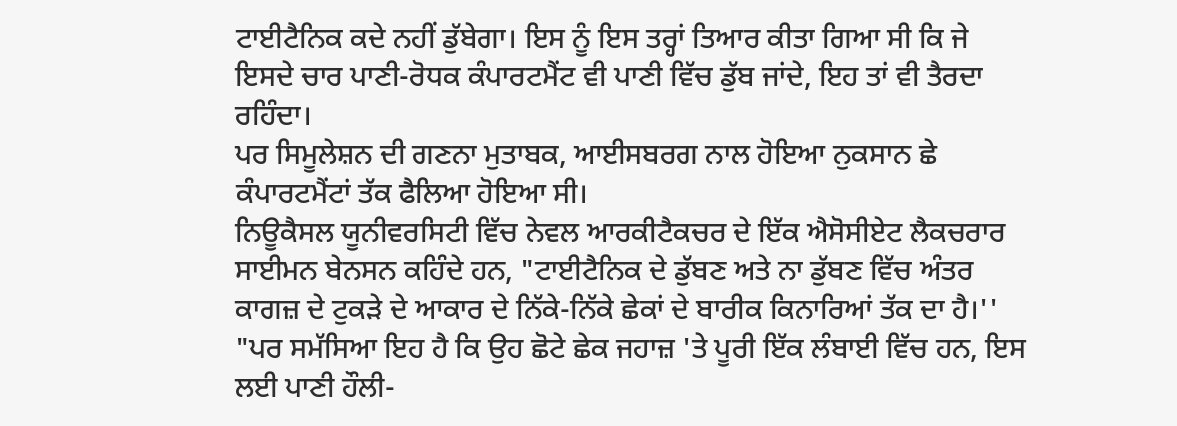ਟਾਈਟੈਨਿਕ ਕਦੇ ਨਹੀਂ ਡੁੱਬੇਗਾ। ਇਸ ਨੂੰ ਇਸ ਤਰ੍ਹਾਂ ਤਿਆਰ ਕੀਤਾ ਗਿਆ ਸੀ ਕਿ ਜੇ ਇਸਦੇ ਚਾਰ ਪਾਣੀ-ਰੋਧਕ ਕੰਪਾਰਟਮੈਂਟ ਵੀ ਪਾਣੀ ਵਿੱਚ ਡੁੱਬ ਜਾਂਦੇ, ਇਹ ਤਾਂ ਵੀ ਤੈਰਦਾ ਰਹਿੰਦਾ।
ਪਰ ਸਿਮੂਲੇਸ਼ਨ ਦੀ ਗਣਨਾ ਮੁਤਾਬਕ, ਆਈਸਬਰਗ ਨਾਲ ਹੋਇਆ ਨੁਕਸਾਨ ਛੇ ਕੰਪਾਰਟਮੈਂਟਾਂ ਤੱਕ ਫੈਲਿਆ ਹੋਇਆ ਸੀ।
ਨਿਊਕੈਸਲ ਯੂਨੀਵਰਸਿਟੀ ਵਿੱਚ ਨੇਵਲ ਆਰਕੀਟੈਕਚਰ ਦੇ ਇੱਕ ਐਸੋਸੀਏਟ ਲੈਕਚਰਾਰ ਸਾਈਮਨ ਬੇਨਸਨ ਕਹਿੰਦੇ ਹਨ, "ਟਾਈਟੈਨਿਕ ਦੇ ਡੁੱਬਣ ਅਤੇ ਨਾ ਡੁੱਬਣ ਵਿੱਚ ਅੰਤਰ ਕਾਗਜ਼ ਦੇ ਟੁਕੜੇ ਦੇ ਆਕਾਰ ਦੇ ਨਿੱਕੇ-ਨਿੱਕੇ ਛੇਕਾਂ ਦੇ ਬਾਰੀਕ ਕਿਨਾਰਿਆਂ ਤੱਕ ਦਾ ਹੈ।''
"ਪਰ ਸਮੱਸਿਆ ਇਹ ਹੈ ਕਿ ਉਹ ਛੋਟੇ ਛੇਕ ਜਹਾਜ਼ 'ਤੇ ਪੂਰੀ ਇੱਕ ਲੰਬਾਈ ਵਿੱਚ ਹਨ, ਇਸ ਲਈ ਪਾਣੀ ਹੌਲੀ-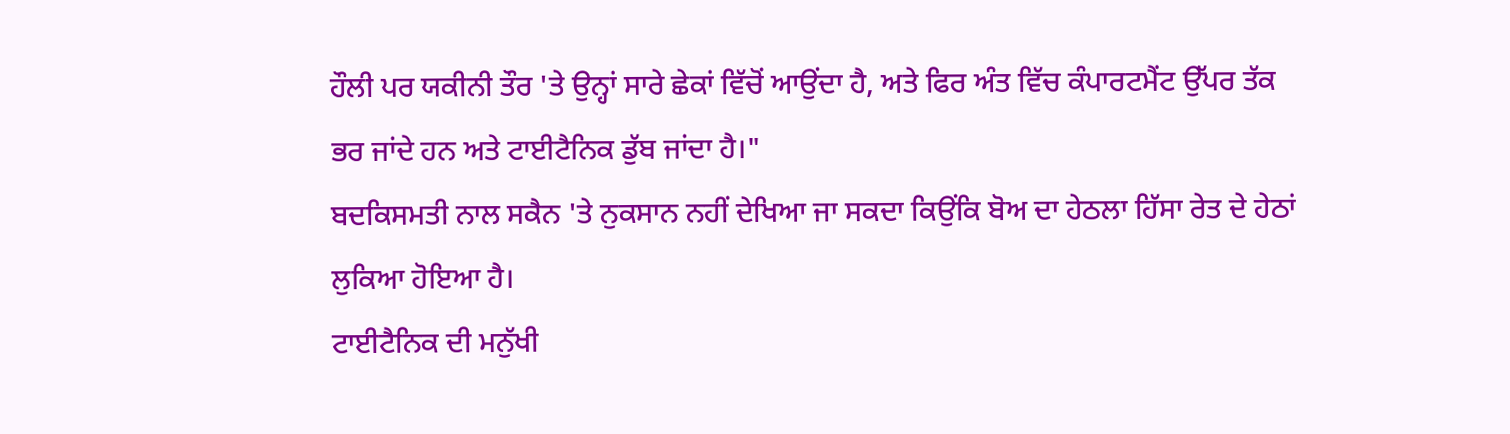ਹੌਲੀ ਪਰ ਯਕੀਨੀ ਤੌਰ 'ਤੇ ਉਨ੍ਹਾਂ ਸਾਰੇ ਛੇਕਾਂ ਵਿੱਚੋਂ ਆਉਂਦਾ ਹੈ, ਅਤੇ ਫਿਰ ਅੰਤ ਵਿੱਚ ਕੰਪਾਰਟਮੈਂਟ ਉੱਪਰ ਤੱਕ ਭਰ ਜਾਂਦੇ ਹਨ ਅਤੇ ਟਾਈਟੈਨਿਕ ਡੁੱਬ ਜਾਂਦਾ ਹੈ।"
ਬਦਕਿਸਮਤੀ ਨਾਲ ਸਕੈਨ 'ਤੇ ਨੁਕਸਾਨ ਨਹੀਂ ਦੇਖਿਆ ਜਾ ਸਕਦਾ ਕਿਉਂਕਿ ਬੋਅ ਦਾ ਹੇਠਲਾ ਹਿੱਸਾ ਰੇਤ ਦੇ ਹੇਠਾਂ ਲੁਕਿਆ ਹੋਇਆ ਹੈ।
ਟਾਈਟੈਨਿਕ ਦੀ ਮਨੁੱਖੀ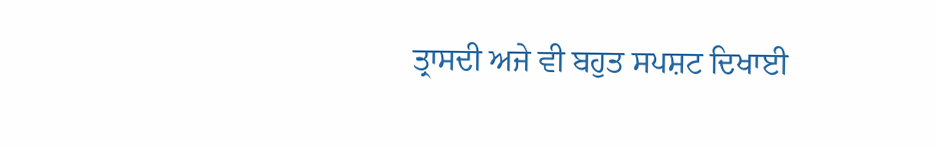ਤ੍ਰਾਸਦੀ ਅਜੇ ਵੀ ਬਹੁਤ ਸਪਸ਼ਟ ਦਿਖਾਈ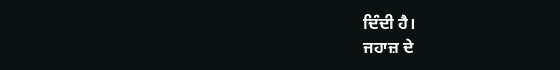ਦਿੰਦੀ ਹੈ।
ਜਹਾਜ਼ ਦੇ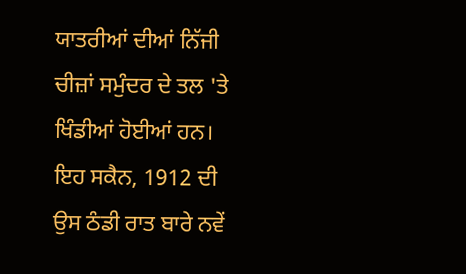ਯਾਤਰੀਆਂ ਦੀਆਂ ਨਿੱਜੀ ਚੀਜ਼ਾਂ ਸਮੁੰਦਰ ਦੇ ਤਲ 'ਤੇ ਖਿੰਡੀਆਂ ਹੋਈਆਂ ਹਨ।
ਇਹ ਸਕੈਨ, 1912 ਦੀ ਉਸ ਠੰਡੀ ਰਾਤ ਬਾਰੇ ਨਵੇਂ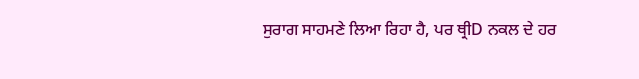ਸੁਰਾਗ ਸਾਹਮਣੇ ਲਿਆ ਰਿਹਾ ਹੈ, ਪਰ ਥ੍ਰੀD ਨਕਲ ਦੇ ਹਰ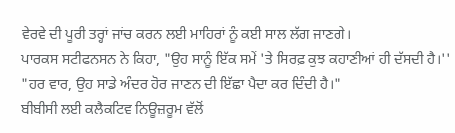ਵੇਰਵੇ ਦੀ ਪੂਰੀ ਤਰ੍ਹਾਂ ਜਾਂਚ ਕਰਨ ਲਈ ਮਾਹਿਰਾਂ ਨੂੰ ਕਈ ਸਾਲ ਲੱਗ ਜਾਣਗੇ।
ਪਾਰਕਸ ਸਟੀਫਨਸਨ ਨੇ ਕਿਹਾ, "ਉਹ ਸਾਨੂੰ ਇੱਕ ਸਮੇਂ 'ਤੇ ਸਿਰਫ਼ ਕੁਝ ਕਹਾਣੀਆਂ ਹੀ ਦੱਸਦੀ ਹੈ।''
"ਹਰ ਵਾਰ, ਉਹ ਸਾਡੇ ਅੰਦਰ ਹੋਰ ਜਾਣਨ ਦੀ ਇੱਛਾ ਪੈਦਾ ਕਰ ਦਿੰਦੀ ਹੈ।"
ਬੀਬੀਸੀ ਲਈ ਕਲੈਕਟਿਵ ਨਿਊਜ਼ਰੂਮ ਵੱਲੋਂ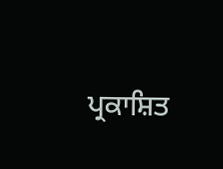ਪ੍ਰਕਾਸ਼ਿਤ